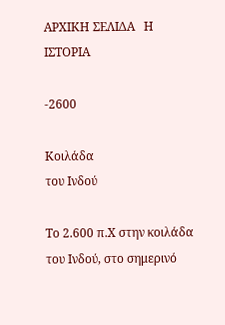ΑΡΧΙΚΗ ΣΕΛΙΔΑ   Η ΙΣΤΟΡΙΑ

-2600

Κοιλάδα
του Ινδού

Το 2.600 π.Χ στην κοιλάδα του Ινδού, στο σημερινό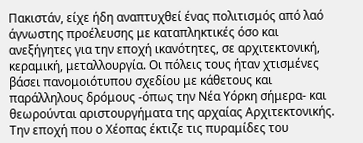Πακιστάν, είχε ήδη αναπτυχθεί ένας πολιτισμός από λαό άγνωστης προέλευσης με καταπληκτικές όσο και ανεξήγητες για την εποχή ικανότητες, σε αρχιτεκτονική, κεραμική, μεταλλουργία. Οι πόλεις τους ήταν χτισμένες βάσει πανομοιότυπου σχεδίου με κάθετους και παράλληλους δρόμους -όπως την Νέα Υόρκη σήμερα- και θεωρούνται αριστουργήματα της αρχαίας Αρχιτεκτονικής. Την εποχή που ο Χέοπας έκτιζε τις πυραμίδες του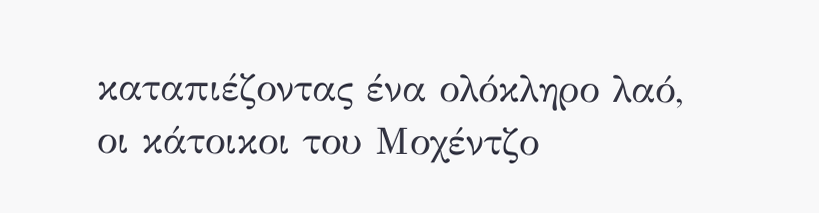καταπιέζοντας ένα ολόκληρο λαό, οι κάτοικοι του Μοχέντζο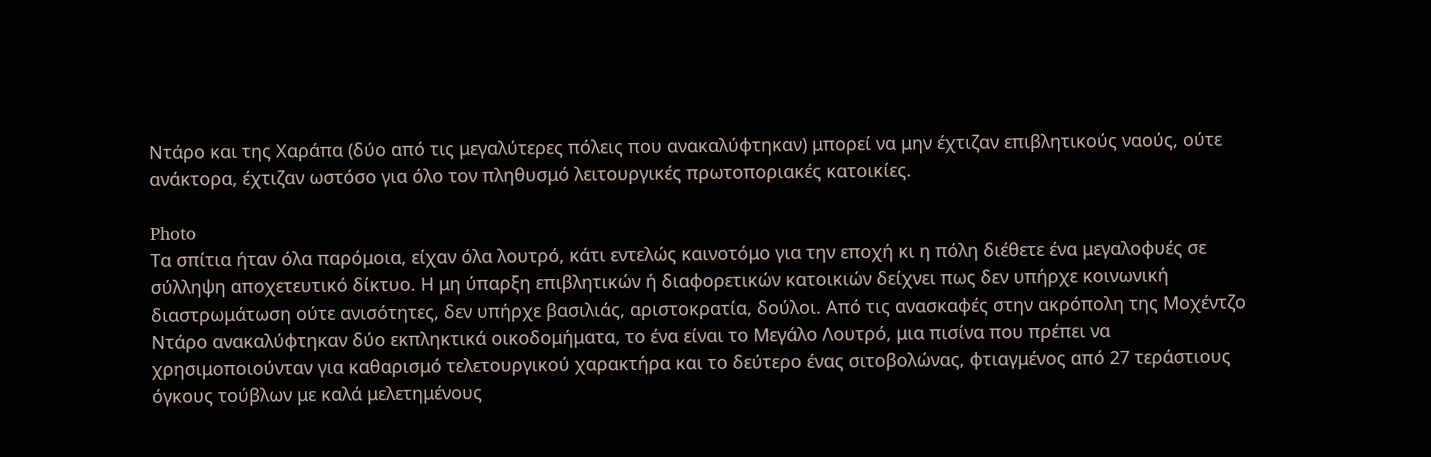Ντάρο και της Χαράπα (δύο από τις μεγαλύτερες πόλεις που ανακαλύφτηκαν) μπορεί να μην έχτιζαν επιβλητικούς ναούς, ούτε ανάκτορα, έχτιζαν ωστόσο για όλο τον πληθυσμό λειτουργικές πρωτοποριακές κατοικίες.

Photo
Τα σπίτια ήταν όλα παρόμοια, είχαν όλα λουτρό, κάτι εντελώς καινοτόμο για την εποχή κι η πόλη διέθετε ένα μεγαλοφυές σε σύλληψη αποχετευτικό δίκτυο. Η μη ύπαρξη επιβλητικών ή διαφορετικών κατοικιών δείχνει πως δεν υπήρχε κοινωνική διαστρωμάτωση ούτε ανισότητες, δεν υπήρχε βασιλιάς, αριστοκρατία, δούλοι. Από τις ανασκαφές στην ακρόπολη της Μοχέντζο Ντάρο ανακαλύφτηκαν δύο εκπληκτικά οικοδομήματα, το ένα είναι το Μεγάλο Λουτρό, μια πισίνα που πρέπει να χρησιμοποιούνταν για καθαρισμό τελετουργικού χαρακτήρα και το δεύτερο ένας σιτοβολώνας, φτιαγμένος από 27 τεράστιους όγκους τούβλων με καλά μελετημένους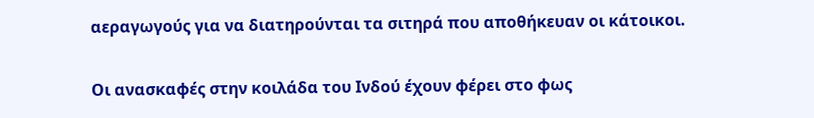αεραγωγούς για να διατηρούνται τα σιτηρά που αποθήκευαν οι κάτοικοι.

Οι ανασκαφές στην κοιλάδα του Ινδού έχουν φέρει στο φως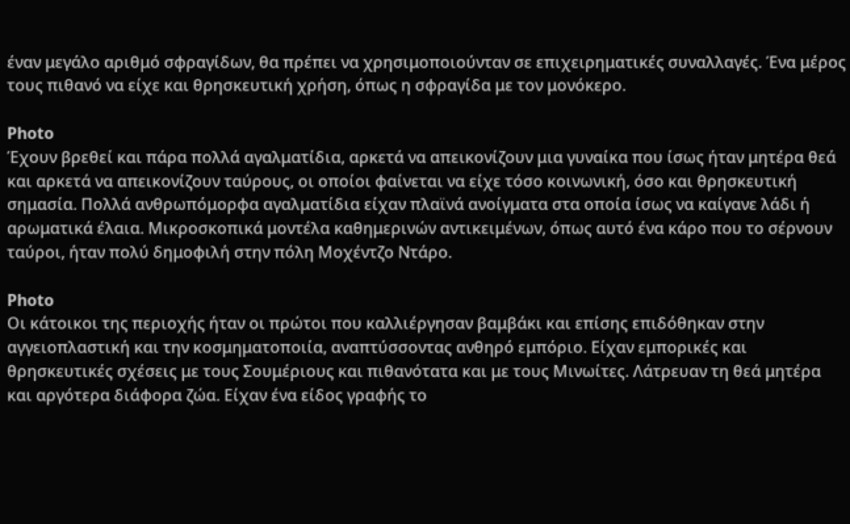έναν μεγάλο αριθμό σφραγίδων, θα πρέπει να χρησιμοποιούνταν σε επιχειρηματικές συναλλαγές. Ένα μέρος τους πιθανό να είχε και θρησκευτική χρήση, όπως η σφραγίδα με τον μονόκερο.

Photo
Έχουν βρεθεί και πάρα πολλά αγαλματίδια, αρκετά να απεικονίζουν μια γυναίκα που ίσως ήταν μητέρα θεά και αρκετά να απεικονίζουν ταύρους, οι οποίοι φαίνεται να είχε τόσο κοινωνική, όσο και θρησκευτική σημασία. Πολλά ανθρωπόμορφα αγαλματίδια είχαν πλαϊνά ανοίγματα στα οποία ίσως να καίγανε λάδι ή αρωματικά έλαια. Μικροσκοπικά μοντέλα καθημερινών αντικειμένων, όπως αυτό ένα κάρο που το σέρνουν ταύροι, ήταν πολύ δημοφιλή στην πόλη Μοχέντζο Ντάρο.

Photo
Οι κάτοικοι της περιοχής ήταν οι πρώτοι που καλλιέργησαν βαμβάκι και επίσης επιδόθηκαν στην αγγειοπλαστική και την κοσμηματοποιία, αναπτύσσοντας ανθηρό εμπόριο. Είχαν εμπορικές και θρησκευτικές σχέσεις με τους Σουμέριους και πιθανότατα και με τους Μινωίτες. Λάτρευαν τη θεά μητέρα και αργότερα διάφορα ζώα. Είχαν ένα είδος γραφής το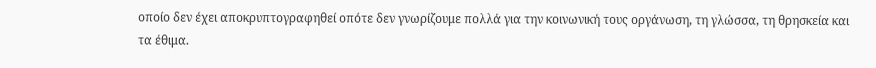οποίο δεν έχει αποκρυπτογραφηθεί οπότε δεν γνωρίζουμε πολλά για την κοινωνική τους οργάνωση, τη γλώσσα, τη θρησκεία και τα έθιμα.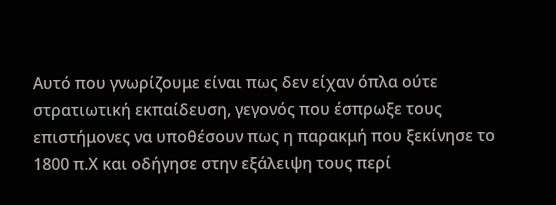Αυτό που γνωρίζουμε είναι πως δεν είχαν όπλα ούτε στρατιωτική εκπαίδευση, γεγονός που έσπρωξε τους επιστήμονες να υποθέσουν πως η παρακμή που ξεκίνησε το 1800 π.Χ και οδήγησε στην εξάλειψη τους περί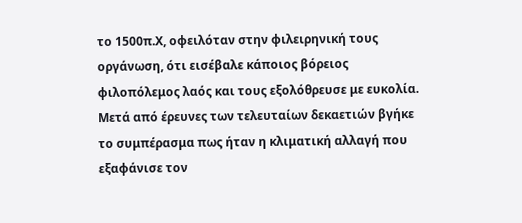το 1500π.Χ, οφειλόταν στην φιλειρηνική τους οργάνωση, ότι εισέβαλε κάποιος βόρειος φιλοπόλεμος λαός και τους εξολόθρευσε με ευκολία. Μετά από έρευνες των τελευταίων δεκαετιών βγήκε το συμπέρασμα πως ήταν η κλιματική αλλαγή που εξαφάνισε τον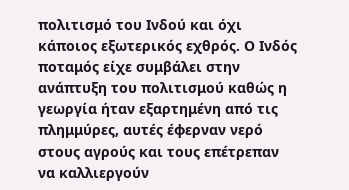πολιτισμό του Ινδού και όχι κάποιος εξωτερικός εχθρός. Ο Ινδός ποταμός είχε συμβάλει στην ανάπτυξη του πολιτισμού καθώς η γεωργία ήταν εξαρτημένη από τις πλημμύρες, αυτές έφερναν νερό στους αγρούς και τους επέτρεπαν να καλλιεργούν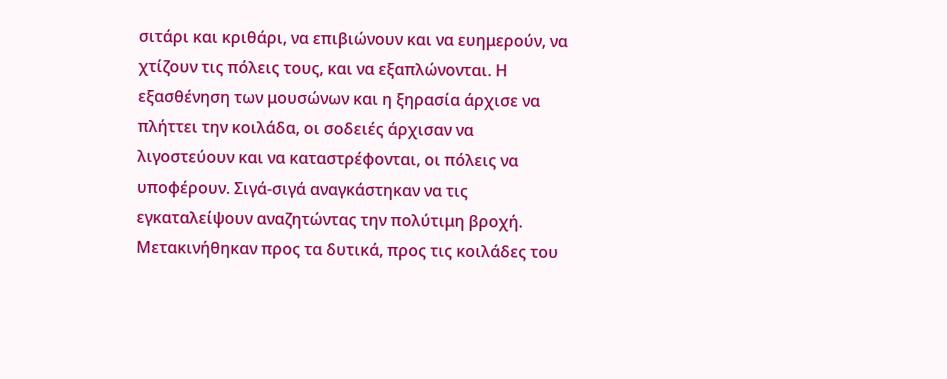σιτάρι και κριθάρι, να επιβιώνουν και να ευημερούν, να χτίζουν τις πόλεις τους, και να εξαπλώνονται. Η εξασθένηση των μουσώνων και η ξηρασία άρχισε να πλήττει την κοιλάδα, οι σοδειές άρχισαν να λιγοστεύουν και να καταστρέφονται, οι πόλεις να υποφέρουν. Σιγά-σιγά αναγκάστηκαν να τις εγκαταλείψουν αναζητώντας την πολύτιμη βροχή. Μετακινήθηκαν προς τα δυτικά, προς τις κοιλάδες του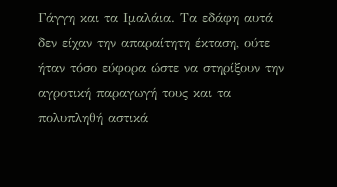Γάγγη και τα Ιμαλάια. Τα εδάφη αυτά δεν είχαν την απαραίτητη έκταση, ούτε ήταν τόσο εύφορα ώστε να στηρίξουν την αγροτική παραγωγή τους και τα πολυπληθή αστικά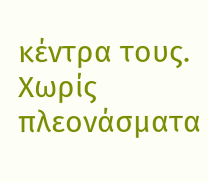κέντρα τους. Χωρίς πλεονάσματα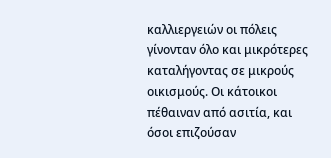καλλιεργειών οι πόλεις γίνονταν όλο και μικρότερες καταλήγοντας σε μικρούς οικισμούς. Οι κάτοικοι πέθαιναν από ασιτία, και όσοι επιζούσαν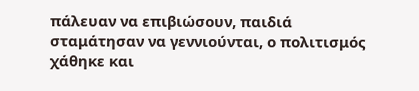πάλευαν να επιβιώσουν, παιδιά σταμάτησαν να γεννιούνται, ο πολιτισμός χάθηκε και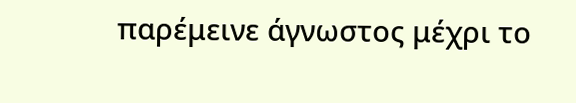παρέμεινε άγνωστος μέχρι το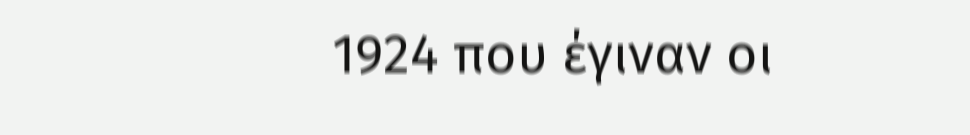1924 που έγιναν οι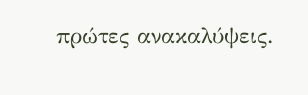πρώτες ανακαλύψεις.